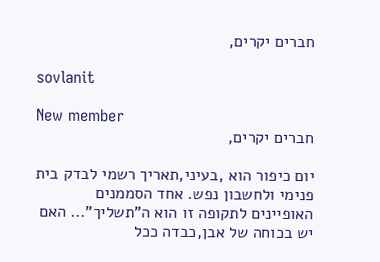חברים יקרים,

sovlanit

New member
חברים יקרים,

יום כיפור הוא ,בעיני,תאריך רשמי לבדק בית פנימי ולחשבון נפש. אחד הסממנים האופיינים לתקופה זו הוא ה"תשליך"... האם יש בכוחה של אבן,כבדה ככל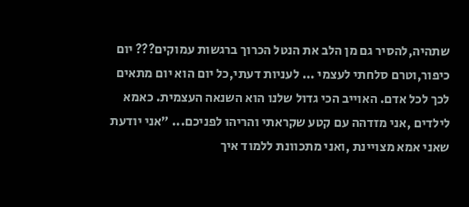שתהיה,להסיר גם מן הלב את הנטל הכרוך ברגשות עמוקים??? יום כיפור,וטרם סלחתי לעצמי ... לעניות דעתי,כל יום הוא יום מתאים לכך לכל אדם. האוייב הכי גדול שלנו הוא השנאה העצמית. כאמא לילדים ,אני מזדהה עם קטע שקראתי והריהו לפניכם... "אני יודעת שאני אמא מצויינת ,ואני מתכוונת ללמוד איך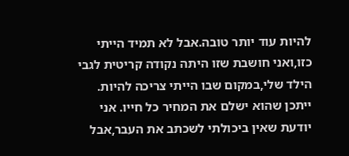להיות עוד יותר טובה.אבל לא תמיד הייתי כזו,ואני חושבת שזו היתה נקודה קריטית לגבי הילד שלי,במקום שבו הייתי צריכה להיות. ייתכן שהוא ישלם את המחיר כל חייו. אני יודעת שאין ביכולתי לשכתב את העבר,אבל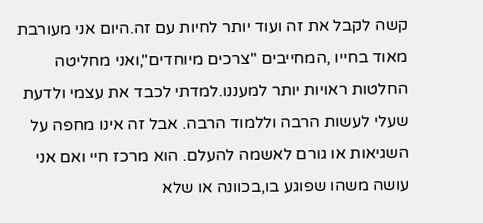קשה לקבל את זה ועוד יותר לחיות עם זה.היום אני מעורבת מאוד בחייו ,המחייבים "צרכים מיוחדים",ואני מחליטה החלטות ראויות יותר למעננו.למדתי לכבד את עצמי ולדעת שעלי לעשות הרבה וללמוד הרבה. אבל זה אינו מחפה על השגיאות או גורם לאשמה להעלם. הוא מרכז חיי ואם אני עושה משהו שפוגע בו,בכוונה או שלא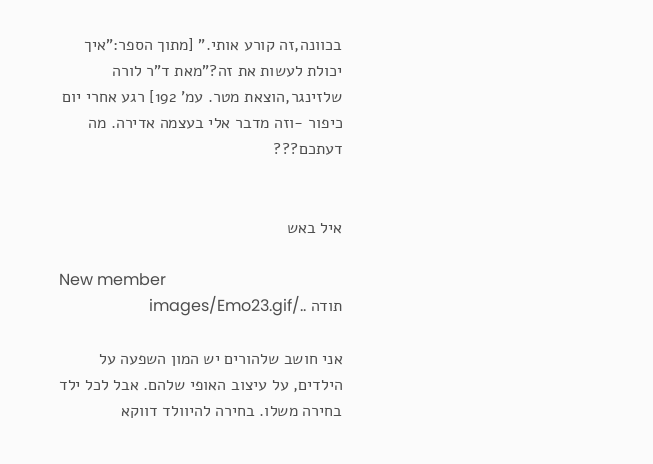בכוונה,זה קורע אותי." [מתוך הספר:"איך יכולת לעשות את זה?"מאת ד"ר לורה שלזינגר,הוצאת מטר. עמ' 192] רגע אחרי יום כיפור -וזה מדבר אלי בעצמה אדירה. מה דעתכם???


איל באש

New member
תודה ../images/Emo23.gif

אני חושב שלהורים יש המון השפעה על הילדים, על עיצוב האופי שלהם. אבל לכל ילד בחירה משלו. בחירה להיוולד דווקא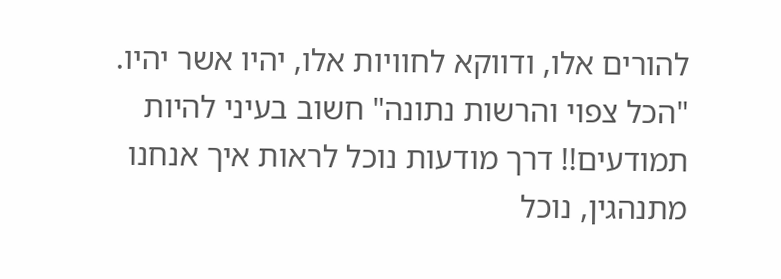להורים אלו, ודווקא לחוויות אלו, יהיו אשר יהיו. "הכל צפוי והרשות נתונה" חשוב בעיני להיות תמודעים!! דרך מודעות נוכל לראות איך אנחנו מתנהגין, נוכל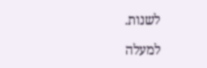לשנות.

למעלה